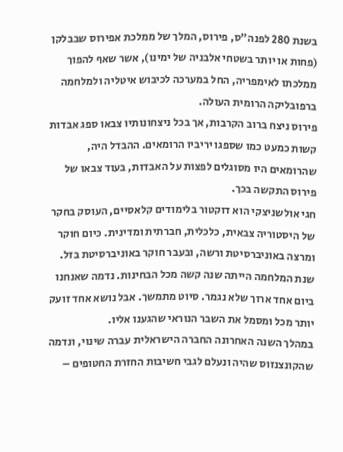בשנת 280 לפנה"ס, פירוס, המלך של ממלכת אפירוס שבבלקן (פחות או יותר בשטחי אלבניה של ימינו), אשר שאף להפוך ממלכתו לאימפריה, החל במערכה לכיבוש איטליה ולמלחמה ברפובליקה הרומית העולה.
פירוס ניצח ברוב הקרבות, אך בכל ניצחונותיו צבאו ספג אבדות קשות כמעט כמו שספגו יריביו הרומאים. ההבדל היה, שהרומאים היו מסוגלים לפצות על האבדות, בעוד צבאו של פירוס התקשה בכך.
חגי אולשניצקי הוא דוקטור בלימודים קלאסיים, העוסק בחקר של היסטוריה צבאית, כלכלית, חברתית ומדינית. כיום חוקר ומרצה באוניברסיטת ורשה, ובעבר חוקר באוניברסיטת בזל.
שנת המלחמה הייתה שנה קשה מכל הבחינות. נדמה שאנחנו ביום אחד ארוך שלא נגמר. סיוט מתמשך. אבל נושא אחד זועק יותר מכל ומסמל את השבר הנוראי שהגענו אליו.
במהלך השנה האחרונה החברה הישראלית עברה שינוי, ונדמה שהקונצנזוס שהיה ונעלם לגבי חשיבות החזרת החטופים –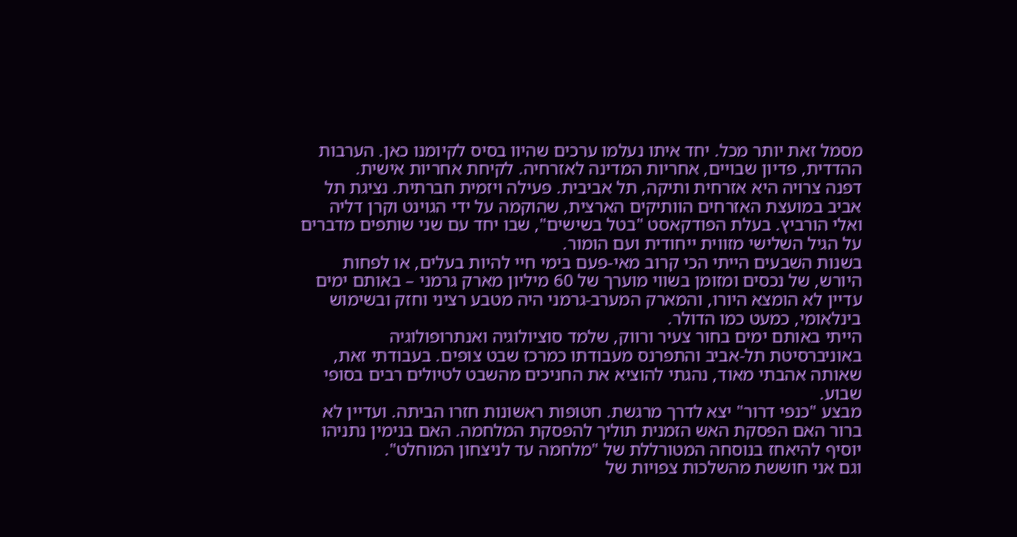מסמל זאת יותר מכל. יחד איתו נעלמו ערכים שהיוו בסיס לקיומנו כאן. הערבות ההדדית, פדיון שבויים, אחריות המדינה לאזרחיה. לקיחת אחריות אישית.
דפנה צרויה היא אזרחית ותיקה, תל אביבית. פעילה ויזמית חברתית. נציגת תל אביב במועצת האזרחים הוותיקים הארצית, שהוקמה על ידי הגוינט וקרן דליה ואלי הורביץ. בעלת הפודקאסט "בטל בשישים", שבו יחד עם שני שותפים מדברים על הגיל השלישי מזווית ייחודית ועם הומור.
בשנות השבעים הייתי הכי קרוב מאי-פעם בימי חיי להיות בעלים, או לפחות היורש, של נכסים ומזומן בשווי מוערך של 60 מיליון מארק גרמני – באותם ימים עדיין לא הומצא היורו, והמארק המערב-גרמני היה מטבע רציני וחזק ובשימוש בינלאומי, כמעט כמו הדולר.
הייתי באותם ימים בחור צעיר ורווק, שלמד סוציולוגיה ואנתרופולוגיה באוניברסיטת תל-אביב והתפרנס מעבודתו כמרכז שבט צופים. בעבודתי זאת, שאותה אהבתי מאוד, נהגתי להוציא את החניכים מהשבט לטיולים רבים בסופי שבוע.
מבצע "כנפי דרור" יצא לדרך מרגשת. חטופות ראשונות חזרו הביתה. ועדיין לא ברור האם הפסקת האש הזמנית תוליך להפסקת המלחמה. האם בנימין נתניהו יוסיף להיאחז בנוסחה המטורללת של "מלחמה עד לניצחון המוחלט".
וגם אני חוששת מהשלכות צפויות של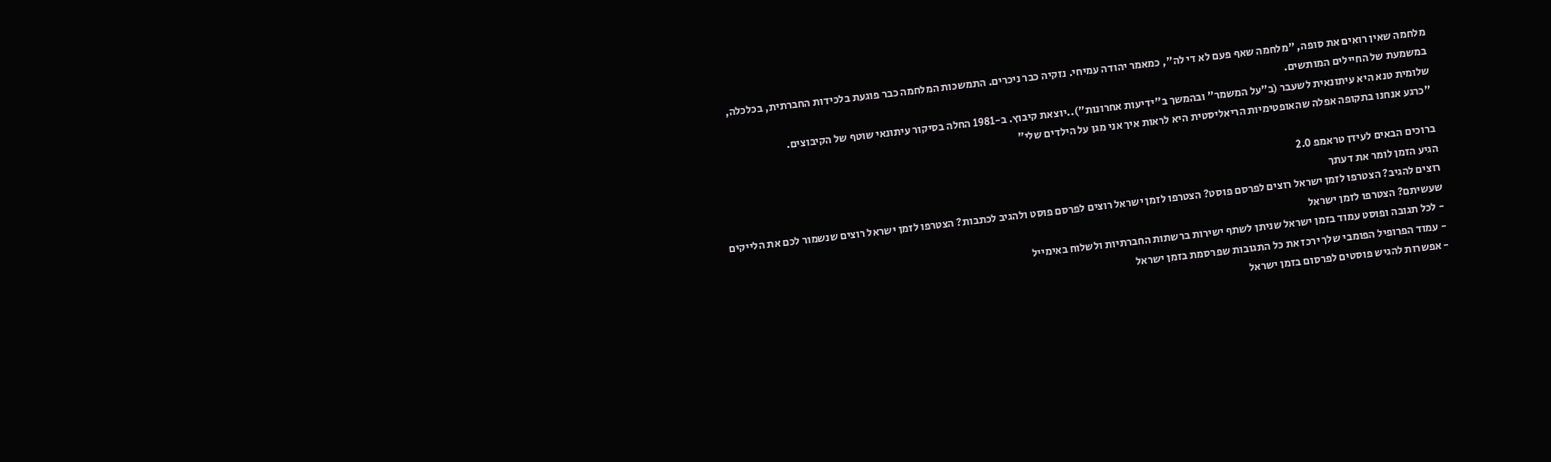מלחמה שאין רואים את סופה, "מלחמה שאף פעם לא די לה", כמאמר יהודה עמיחי. נזקיה כבר ניכרים. התמשכות המלחמה כבר פוגעת בלכידות החברתית, בכלכלה, במשמעת של החיילים המותשים.
שלומית טנא היא עיתונאית לשעבר (ב"על המשמר" ובהמשך ב"ידיעות אחרונות")..יוצאת קיבוץ. ב-1981 החלה בסיקור עיתונאי שוטף של הקיבוצים.
"כרגע אנחנו בתקופה אפלה שהאופטימיות הריאליסטית היא לראות איך אני מגן על הילדים שלי"

ברוכים הבאים לעידן טראמפ 2.0
הגיע הזמן לומר את דעתך
רוצים להגיב? הצטרפו לזמן ישראל רוצים לפרסם פוסט? הצטרפו לזמן ישראל רוצים לפרסם פוסט ולהגיב לכתבות? הצטרפו לזמן ישראל רוצים שנשמור לכם את הלייקים שעשיתם? הצטרפו לזמן ישראל
- לכל תגובה ופוסט עמוד בזמן ישראל שניתן לשתף ישירות ברשתות החברתיות ולשלוח באימייל
- עמוד הפרופיל הפומבי שלך ירכז את כל התגובות שפרסמת בזמן ישראל
- אפשרות להגיש פוסטים לפרסום בזמן ישראל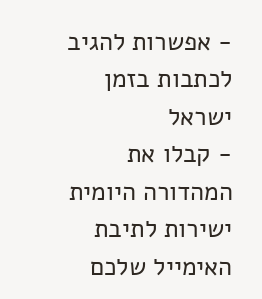- אפשרות להגיב לכתבות בזמן ישראל
- קבלו את המהדורה היומית ישירות לתיבת האימייל שלכם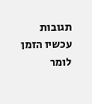תגובות עכשיו הזמן לומר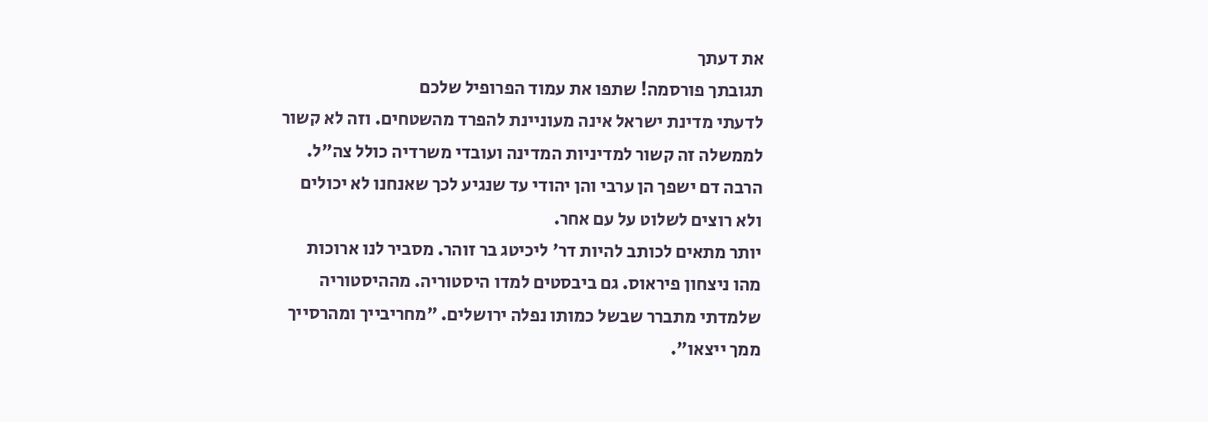את דעתך
תגובתך פורסמה! שתפו את עמוד הפרופיל שלכם
לדעתי מדינת ישראל אינה מעוניינת להפרד מהשטחים. וזה לא קשור לממשלה זה קשור למדיניות המדינה ועובדי משרדיה כולל צה"ל.
הרבה דם ישפך הן ערבי והן יהודי עד שנגיע לכך שאנחנו לא יכולים ולא רוצים לשלוט על עם אחר.
יותר מתאים לכותב להיות דר' ליכיטג בר זוהר. מסביר לנו ארוכות מהו ניצחון פיראוס. גם ביבסטים למדו היסטוריה. מההיסטוריה שלמדתי מתברר שבשל כמותו נפלה ירושלים. "מחריבייך ומהרסייך ממך ייצאו".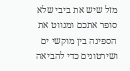מזל שיש את ביבי שלא סופר אתכם ומנווט את הספינה בין מוקשי ים ושירטונים כדי להביאה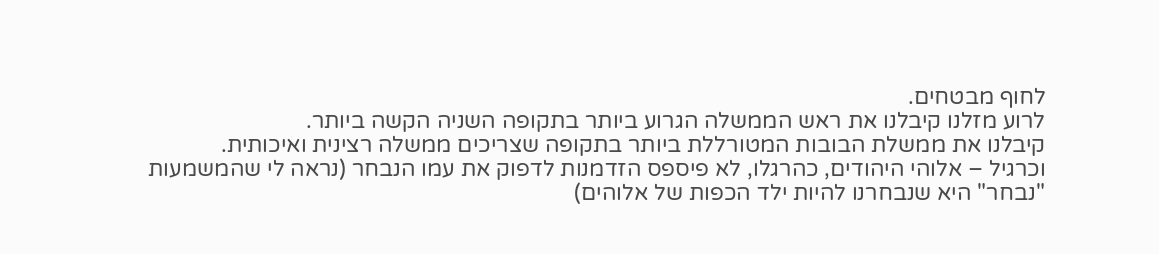לחוף מבטחים.
לרוע מזלנו קיבלנו את ראש הממשלה הגרוע ביותר בתקופה השניה הקשה ביותר.
קיבלנו את ממשלת הבובות המטורללת ביותר בתקופה שצריכים ממשלה רצינית ואיכותית.
וכרגיל – אלוהי היהודים, כהרגלו, לא פיספס הזדמנות לדפוק את עמו הנבחר (נראה לי שהמשמעות "נבחר" היא שנבחרנו להיות ילד הכפות של אלוהים)